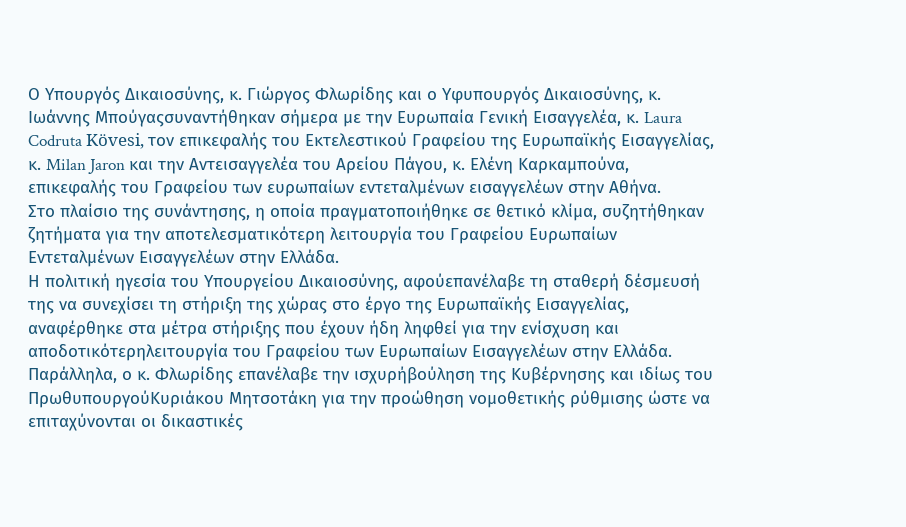Ο Υπουργός Δικαιοσύνης, κ. Γιώργος Φλωρίδης και ο Υφυπουργός Δικαιοσύνης, κ. Ιωάννης Μπούγαςσυναντήθηκαν σήμερα με την Ευρωπαία Γενική Εισαγγελέα, κ. Laura Codruta Kövesi, τον επικεφαλής του Εκτελεστικού Γραφείου της Ευρωπαϊκής Εισαγγελίας, κ. Milan Jaron και την Αντεισαγγελέα του Αρείου Πάγου, κ. Ελένη Καρκαμπούνα, επικεφαλής του Γραφείου των ευρωπαίων εντεταλμένων εισαγγελέων στην Αθήνα.
Στο πλαίσιο της συνάντησης, η οποία πραγματοποιήθηκε σε θετικό κλίμα, συζητήθηκαν ζητήματα για την αποτελεσματικότερη λειτουργία του Γραφείου Ευρωπαίων Εντεταλμένων Εισαγγελέων στην Ελλάδα.
Η πολιτική ηγεσία του Υπουργείου Δικαιοσύνης, αφούεπανέλαβε τη σταθερή δέσμευσή της να συνεχίσει τη στήριξη της χώρας στο έργο της Ευρωπαϊκής Εισαγγελίας, αναφέρθηκε στα μέτρα στήριξης που έχουν ήδη ληφθεί για την ενίσχυση και αποδοτικότερηλειτουργία του Γραφείου των Ευρωπαίων Εισαγγελέων στην Ελλάδα.
Παράλληλα, ο κ. Φλωρίδης επανέλαβε την ισχυρήβούληση της Κυβέρνησης και ιδίως του ΠρωθυπουργούΚυριάκου Μητσοτάκη για την προώθηση νομοθετικής ρύθμισης ώστε να επιταχύνονται οι δικαστικές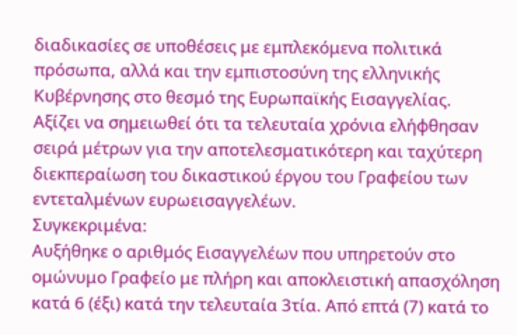διαδικασίες σε υποθέσεις με εμπλεκόμενα πολιτικά πρόσωπα, αλλά και την εμπιστοσύνη της ελληνικής Κυβέρνησης στο θεσμό της Ευρωπαϊκής Εισαγγελίας.
Αξίζει να σημειωθεί ότι τα τελευταία χρόνια ελήφθησαν σειρά μέτρων για την αποτελεσματικότερη και ταχύτερη διεκπεραίωση του δικαστικού έργου του Γραφείου των εντεταλμένων ευρωεισαγγελέων.
Συγκεκριμένα:
Αυξήθηκε ο αριθμός Εισαγγελέων που υπηρετούν στο ομώνυμο Γραφείο με πλήρη και αποκλειστική απασχόληση κατά 6 (έξι) κατά την τελευταία 3τία. Από επτά (7) κατά το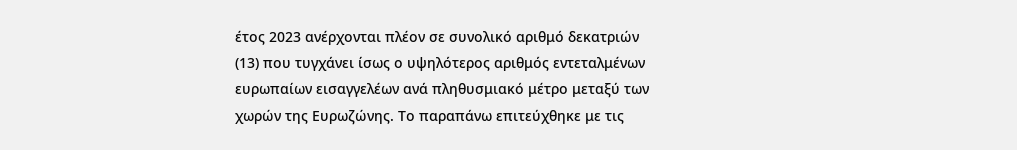έτος 2023 ανέρχονται πλέον σε συνολικό αριθμό δεκατριών (13) που τυγχάνει ίσως ο υψηλότερος αριθμός εντεταλμένων ευρωπαίων εισαγγελέων ανά πληθυσμιακό μέτρο μεταξύ των χωρών της Ευρωζώνης. Το παραπάνω επιτεύχθηκε με τις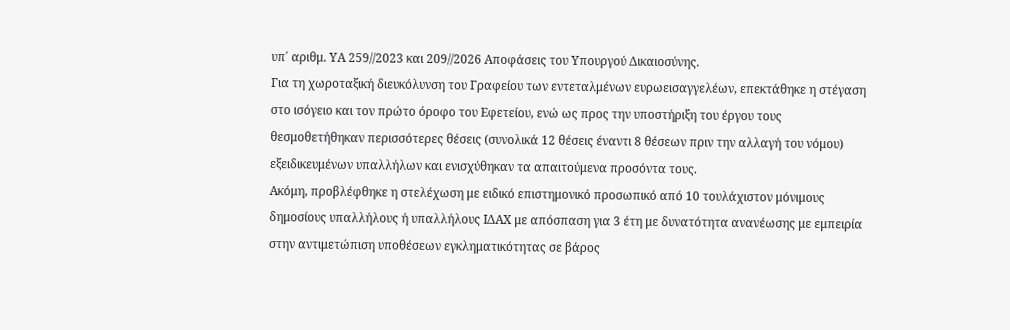υπ΄ αριθμ. ΥΑ 259//2023 και 209//2026 Αποφάσεις του Υπουργού Δικαιοσύνης.
Για τη χωροταξική διευκόλυνση του Γραφείου των εντεταλμένων ευρωεισαγγελέων, επεκτάθηκε η στέγαση στο ισόγειο και τον πρώτο όροφο του Εφετείου, ενώ ως προς την υποστήριξη του έργου τους θεσμοθετήθηκαν περισσότερες θέσεις (συνολικά 12 θέσεις έναντι 8 θέσεων πριν την αλλαγή του νόμου) εξειδικευμένων υπαλλήλων και ενισχύθηκαν τα απαιτούμενα προσόντα τους.
Ακόμη, προβλέφθηκε η στελέχωση με ειδικό επιστημονικό προσωπικό από 10 τουλάχιστον μόνιμους δημοσίους υπαλλήλους ή υπαλλήλους ΙΔΑΧ με απόσπαση για 3 έτη με δυνατότητα ανανέωσης με εμπειρία στην αντιμετώπιση υποθέσεων εγκληματικότητας σε βάρος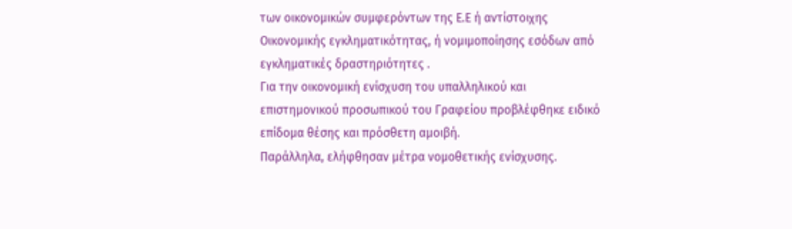των οικονομικών συμφερόντων της Ε.Ε ή αντίστοιχης Οικονομικής εγκληματικότητας, ή νομιμοποίησης εσόδων από εγκληματικές δραστηριότητες .
Για την οικονομική ενίσχυση του υπαλληλικού και επιστημονικού προσωπικού του Γραφείου προβλέφθηκε ειδικό επίδομα θέσης και πρόσθετη αμοιβή.
Παράλληλα, ελήφθησαν μέτρα νομοθετικής ενίσχυσης.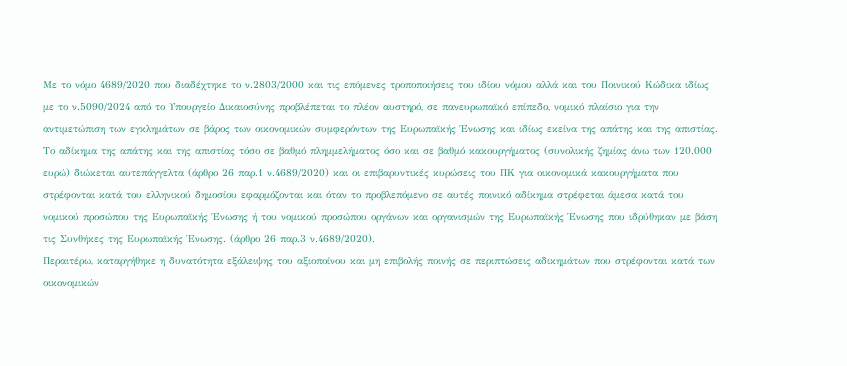Με το νόμο 4689/2020 που διαδέχτηκε το ν.2803/2000 και τις επόμενες τροποποιήσεις του ιδίου νόμου αλλά και του Ποινικού Κώδικα ιδίως με το ν.5090/2024 από το Υπουργείο Δικαιοσύνης προβλέπεται το πλέον αυστηρό, σε πανευρωπαϊκό επίπεδο, νομικό πλαίσιο για την αντιμετώπιση των εγκλημάτων σε βάρος των οικονομικών συμφερόντων της Ευρωπαϊκής Ένωσης και ιδίως εκείνα της απάτης και της απιστίας.
Το αδίκημα της απάτης και της απιστίας τόσο σε βαθμό πλημμελήματος όσο και σε βαθμό κακουργήματος (συνολικής ζημίας άνω των 120.000 ευρώ) διώκεται αυτεπάγγελτα (άρθρο 26 παρ.1 ν.4689/2020) και οι επιβαρυντικές κυρώσεις του ΠΚ για οικονομικά κακουργήματα που στρέφονται κατά του ελληνικού δημοσίου εφαρμόζονται και όταν το προβλεπόμενο σε αυτές ποινικό αδίκημα στρέφεται άμεσα κατά του νομικού προσώπου της Ευρωπαϊκής Ένωσης ή του νομικού προσώπου οργάνων και οργανισμών της Ευρωπαϊκής Ένωσης που ιδρύθηκαν με βάση τις Συνθήκες της Ευρωπαϊκής Ένωσης. (άρθρο 26 παρ.3 ν.4689/2020).
Περαιτέρω, καταργήθηκε η δυνατότητα εξάλειψης του αξιοποίνου και μη επιβολής ποινής σε περιπτώσεις αδικημάτων που στρέφονται κατά των οικονομικών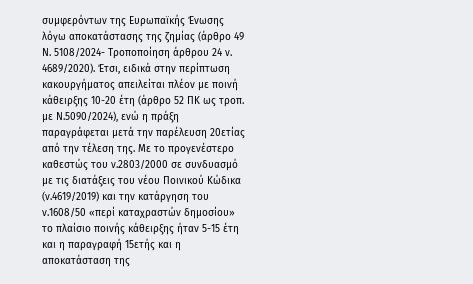συμφερόντων της Ευρωπαϊκής Ένωσης λόγω αποκατάστασης της ζημίας (άρθρο 49 Ν. 5108/2024- Τροποποίηση άρθρου 24 ν. 4689/2020). Έτσι, ειδικά στην περίπτωση κακουργήματος απειλείται πλέον με ποινή κάθειρξης 10-20 έτη (άρθρο 52 ΠΚ ως τροπ. με Ν.5090/2024), ενώ η πράξη παραγράφεται μετά την παρέλευση 20ετίας από την τέλεση της. Mε το προγενέστερο καθεστώς του ν.2803/2000 σε συνδυασμό με τις διατάξεις του νέου Ποινικού Κώδικα (ν.4619/2019) και την κατάργηση του ν.1608/50 «περί καταχραστών δημοσίου» το πλαίσιο ποινής κάθειρξης ήταν 5-15 έτη και η παραγραφή 15ετής και η αποκατάσταση της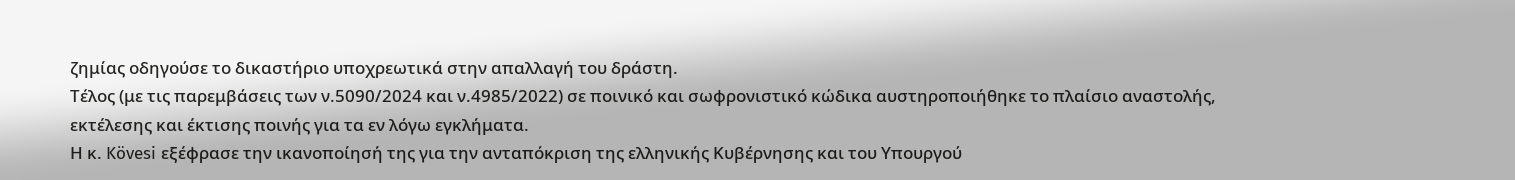ζημίας οδηγούσε το δικαστήριο υποχρεωτικά στην απαλλαγή του δράστη.
Τέλος (με τις παρεμβάσεις των ν.5090/2024 και ν.4985/2022) σε ποινικό και σωφρονιστικό κώδικα αυστηροποιήθηκε το πλαίσιο αναστολής, εκτέλεσης και έκτισης ποινής για τα εν λόγω εγκλήματα.
Η κ. Kövesi εξέφρασε την ικανοποίησή της για την ανταπόκριση της ελληνικής Κυβέρνησης και του Υπουργού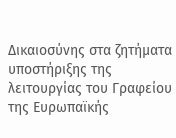Δικαιοσύνης στα ζητήματα υποστήριξης της λειτουργίας του Γραφείου της Ευρωπαϊκής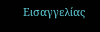Εισαγγελίας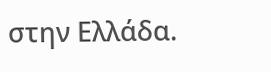στην Ελλάδα.